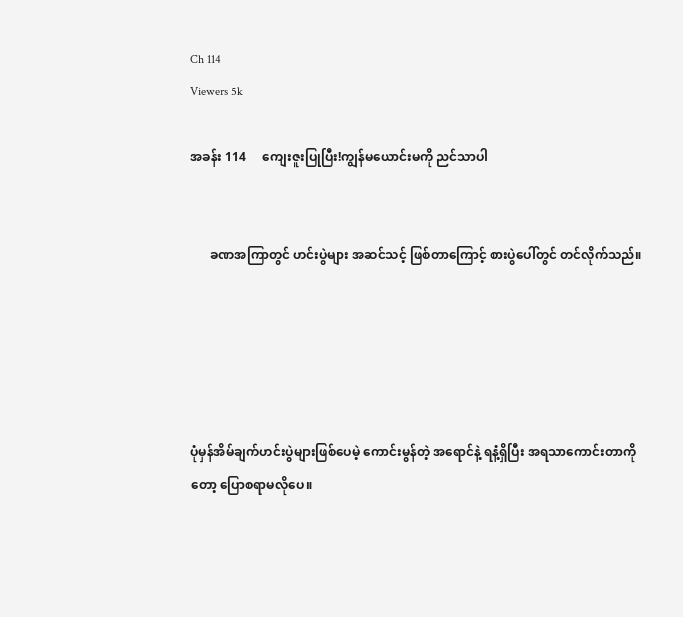Ch 114
Viewers 5k

အခန်း 114     ကျေးဇူးပြုပြီး!ကျွန်မယောင်းမကို ညင်သာပါ


      ခဏအကြာတွင် ဟင်းပွဲများ အဆင်သင့် ဖြစ်တာကြောင့် စားပွဲပေါ်တွင် တင်လိုက်သည်။





ပုံမှန်အိမ်ချက်ဟင်းပွဲများဖြစ်ပေမဲ့ ကောင်းမွန်တဲ့ အရောင်နဲ့ ရနံ့ရှိပြီး အရသာကောင်းတာကိုတော့ ပြောစရာမလိုပေ။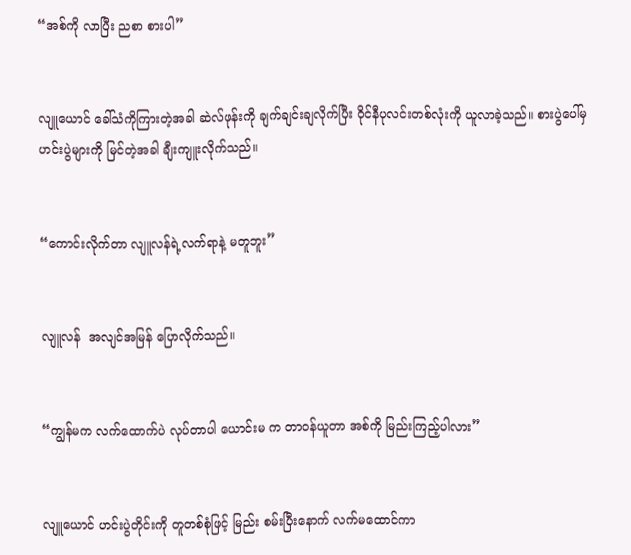“အစ်ကို လာပြီး ညစာ စားပါ”


လျူယောင် ခေါ်သံကိုကြားတဲ့အခါ ဆဲလ်ဖုန်းကို ချက်ချင်းချလိုက်ပြီး ဝိုင်နီပုလင်းတစ်လုံးကို ယူလာခဲ့သည်။ စားပွဲပေါ်မှ ဟင်းပွဲများကို မြင်တဲ့အခါ ချီးကျူးလိုက်သည်။


“ကောင်းလိုက်တာ လျူလန်ရဲ့လက်ရာနဲ့ မတူဘူး”


လျူလန်  အလျင်အမြန် ပြောလိုက်သည်။


“ကျွန်မက လက်ထောက်ပဲ လုပ်တာပါ ယောင်းမ က တာဝန်ယူတာ အစ်ကို မြည်းကြည့်ပါလား”


လျူယောင် ဟင်းပွဲတိုင်းကို တူတစ်စုံဖြင့် မြည်း စမ်းပြီးနောက် လက်မထောင်ကာ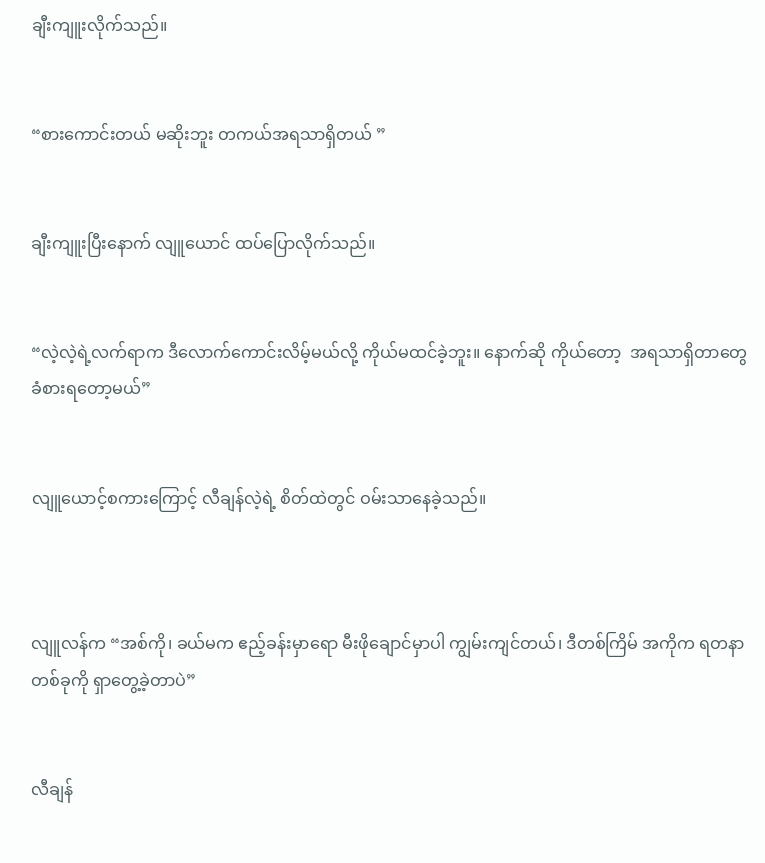ချီးကျူးလိုက်သည်။


“စားကောင်းတယ် မဆိုးဘူး တကယ်အရသာရှိတယ် ”


ချီးကျူးပြီးနောက် လျူယောင် ထပ်ပြောလိုက်သည်။


“လဲ့လဲ့ရဲ့လက်ရာက ဒီလောက်ကောင်းလိမ့်မယ်လို့ ကိုယ်မထင်ခဲ့ဘူး။ နောက်ဆို ကိုယ်တော့  အရသာရှိတာတွေခံစားရတော့မယ်”


လျူယောင့်စကားကြောင့် လီချန်လဲ့ရဲ့ စိတ်ထဲတွင် ဝမ်းသာနေခဲ့သည်။



လျူလန်က “အစ်ကို၊ ခယ်မက ဧည့်ခန်းမှာရော မီးဖိုချောင်မှာပါ ကျွမ်းကျင်တယ်၊ ဒီတစ်ကြိမ် အကိုက ရတနာတစ်ခုကို ရှာတွေ့ခဲ့တာပဲ”


လီချန်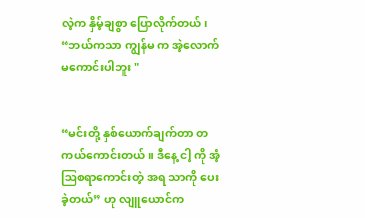လဲ့က နှိမ့်ချစွာ ပြောလိုက်တယ်၊ “ဘယ်ကသာ ကျွန်မ က အဲ့လောက် မကောင်းပါဘူး "


“မင်းတို့ နှစ်‌ယောက်ချက်တာ တကယ်ကောင်းတယ်။ ဒီနေ့ ငါ့ ကို အံ့ဩစရာကောင်းတဲ့ အရ သာကို ပေးခဲ့တယ်” ဟု လျူယောင်က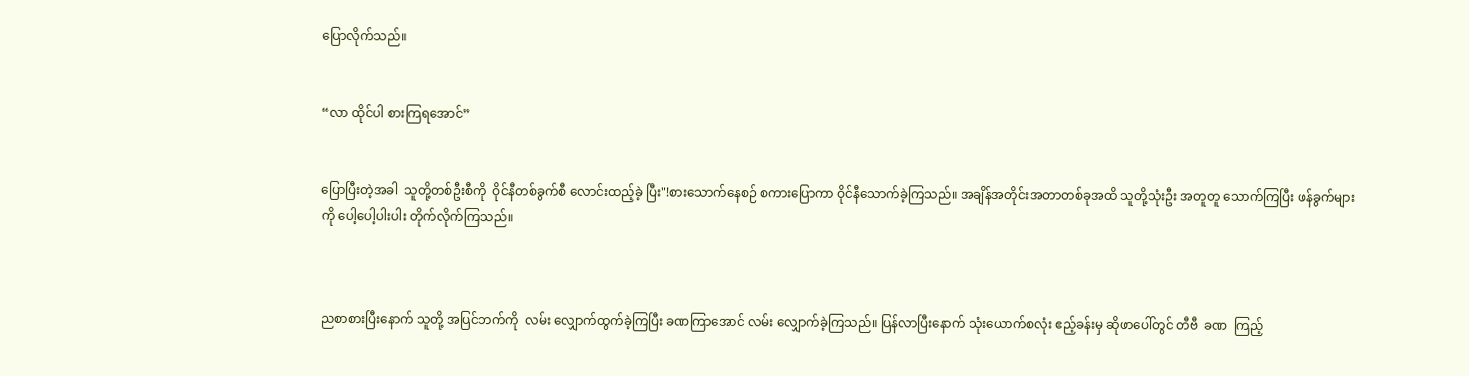ပြောလိုက်သည်။


“လာ ထိုင်ပါ စားကြရအောင်”


ပြောပြီးတဲ့အခါ  သူတို့တစ်ဦးစီကို  ဝိုင်နီတစ်ခွက်စီ လောင်းထည့်ခဲ့ ပြီး"!စားသောက်နေစဉ် စကားပြောကာ ဝိုင်နီသောက်ခဲ့ကြသည်။ အချိန်အတိုင်းအတာတစ်ခုအထိ သူတို့သုံးဦး အတူတူ သောက်ကြပြီး ဖန်ခွက်များကို ပေါ့ပေါ့ပါးပါး တိုက်လိုက်ကြသည်။



ညစာစားပြီးနောက် သူတို့ အပြင်ဘက်ကို  လမ်း လျှောက်ထွက်ခဲ့ကြပြီး ခဏကြာအောင် လမ်း လျှောက်ခဲ့ကြသည်။ ပြန်လာပြီးနောက် သုံးယောက်စလုံး ဧည့်ခန်းမှ ဆိုဖာပေါ်တွင် တီဗီ  ခဏ  ကြည့်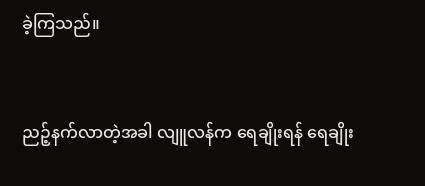ခဲ့ကြသည်။


ညဉ့်နက်လာတဲ့အခါ လျူလန်က ရေချိုးရန် ရေချိုး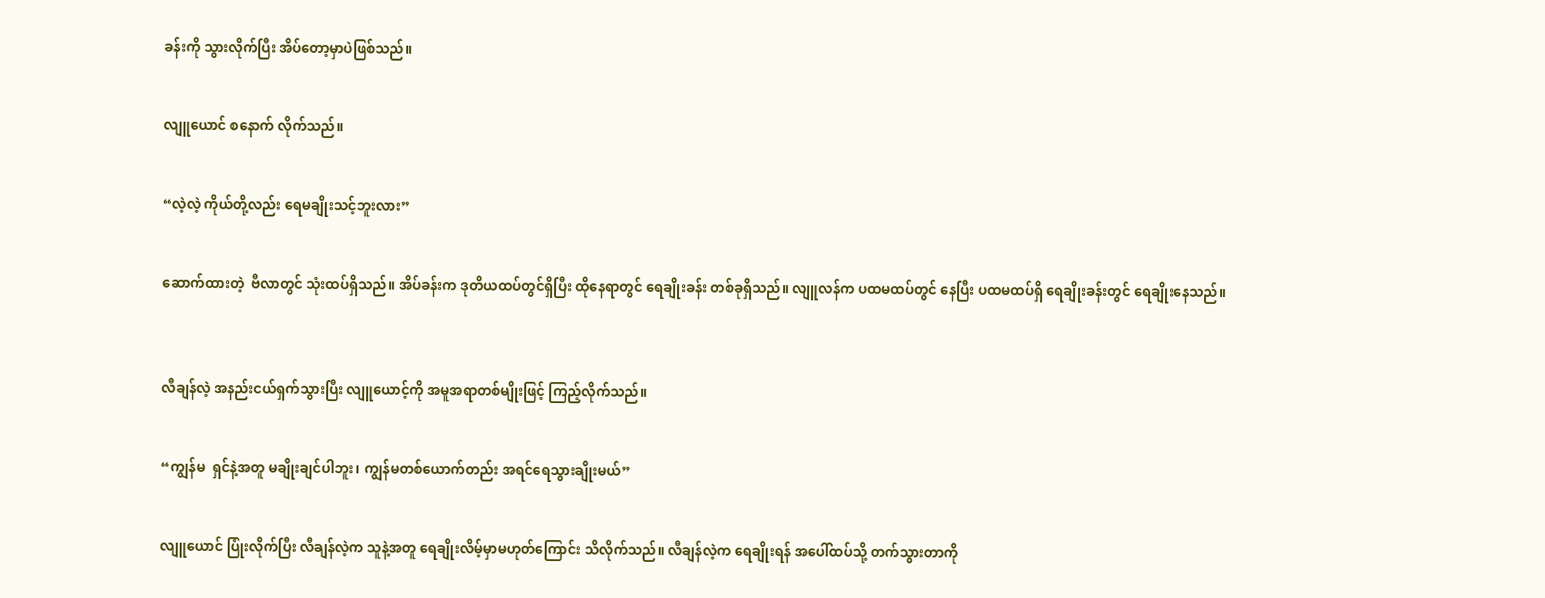ခန်းကို သွားလိုက်ပြီး အိပ်တော့မှာပဲဖြစ်သည်။


လျူယောင် စနောက် လိုက်သည်။


“လဲ့လဲ့ ကိုယ်တို့လည်း ရေမချိုးသင့်ဘူးလား”


ဆောက်ထားတဲ့  ဗီလာတွင် သုံးထပ်ရှိသည်။ အိပ်ခန်းက ဒုတိယထပ်တွင်ရှိပြီး ထိုနေရာတွင် ရေချိုးခန်း တစ်ခုရှိသည်။ လျူလန်က ပထမထပ်တွင် နေပြီး ပထမထပ်ရှိ ရေချိုးခန်းတွင် ရေချိုးနေသည်။



လီချန်လဲ့ အနည်းငယ်ရှက်သွားပြီး လျူယောင့်ကို အမူအရာတစ်မျိုးဖြင့် ကြည့်လိုက်သည်။


“ကျွန်မ  ရှင်နဲ့အတူ မချိုးချင်ပါဘူး၊ ကျွန်မတစ်ယောက်တည်း အရင်ရေသွားချိုးမယ်”


လျူယောင် ပြုံးလိုက်ပြီး လီချန်လဲ့က သူနဲ့အတူ ရေချိုးလိမ့်မှာမဟုတ်ကြောင်း သိလိုက်သည်။ လီချန်လဲ့က ရေချိုးရန် အပေါ်ထပ်သို့ တက်သွားတာကို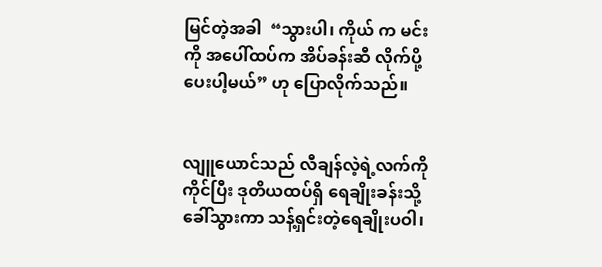မြင်တဲ့အခါ  “သွားပါ၊ ကိုယ် က မင်းကို အပေါ်ထပ်က အိပ်ခန်းဆီ လိုက်ပို့ပေးပါ့မယ်” ဟု ပြောလိုက်သည်။


လျူယောင်သည် လီချန်လဲ့ရဲ့လက်ကိုကိုင်ပြီး ဒုတိယထပ်ရှိ ရေချိုးခန်းသို့ ခေါ်သွားကာ သန့်ရှင်းတဲ့ရေချိုးပဝါ၊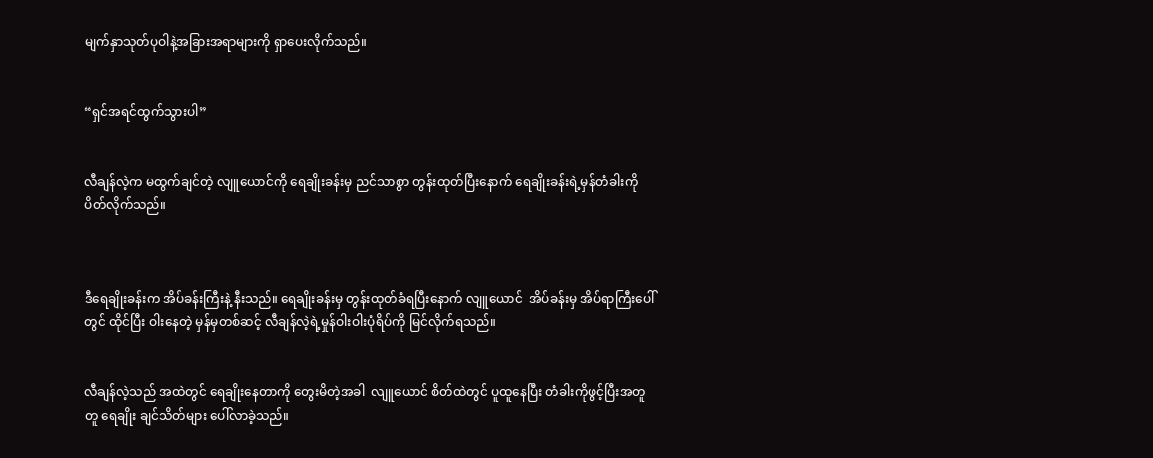မျက်နှာသုတ်ပုဝါနဲ့အခြားအရာများကို ရှာပေးလိုက်သည်။


“ရှင်အရင်ထွက်သွားပါ”


လီချန်လဲ့က မထွက်ချင်တဲ့ လျူယောင်ကို ရေချိုးခန်းမှ ညင်သာစွာ တွန်းထုတ်ပြီးနောက် ရေချိုးခန်းရဲ့မှန်တံခါးကို ပိတ်လိုက်သည်။



ဒီရေချိုးခန်းက အိပ်ခန်းကြီးနဲ့ နီးသည်။ ရေချိုးခန်းမှ တွန်းထုတ်ခံရပြီးနောက် လျူယောင်  အိပ်ခန်းမှ အိပ်ရာကြီးပေါ်တွင် ထိုင်ပြီး ဝါးနေတဲ့ မှန်မှတစ်ဆင့် လီချန်လဲ့ရဲ့မှုန်ဝါးဝါးပုံရိပ်ကို မြင်လိုက်ရသည်။


လီချန်လဲ့သည် အထဲတွင် ရေချိုးနေတာကို တွေးမိတဲ့အခါ  လျူယောင် စိတ်ထဲတွင် ပူထူနေပြီး တံခါးကိုဖွင့်ပြီးအတူတူ ရေချိုး ချင်သိတ်များ ပေါ်လာခဲ့သည်။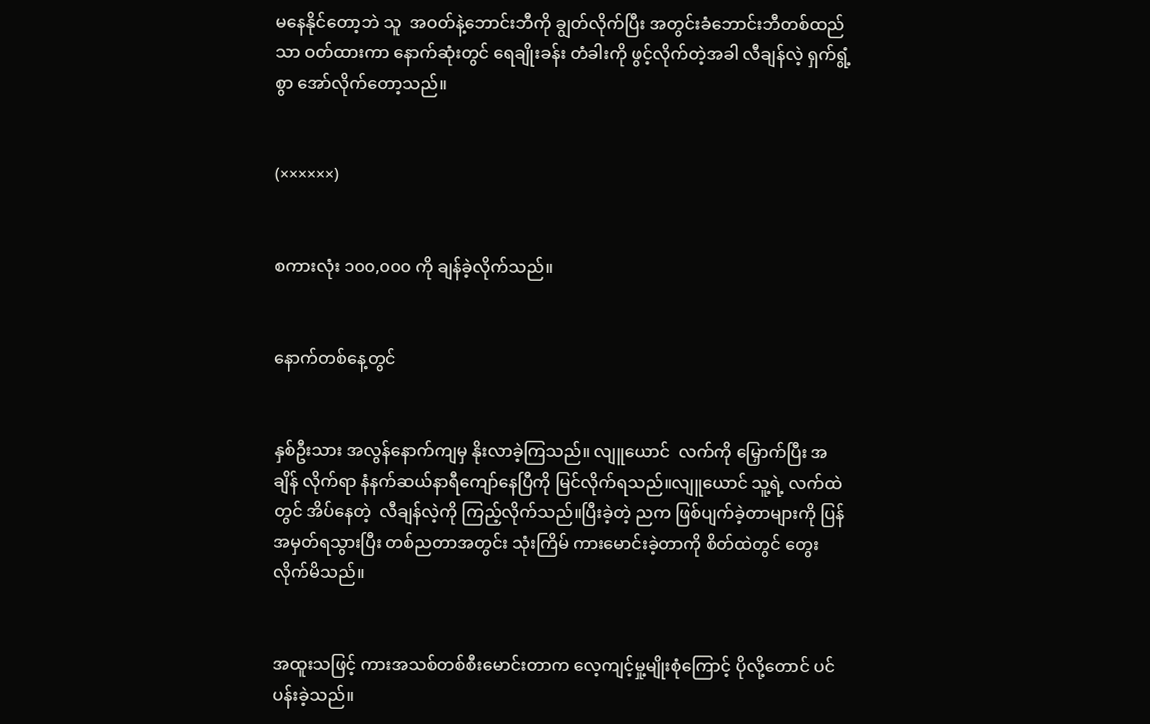မနေနိုင်တော့ဘဲ သူ  အဝတ်နဲ့ဘောင်းဘီကို ချွတ်လိုက်ပြီး အတွင်းခံဘောင်းဘီတစ်ထည်သာ ဝတ်ထားကာ နောက်ဆုံးတွင် ရေချိုးခန်း တံခါးကို ဖွင့်လိုက်တဲ့အခါ လီချန်လဲ့ ရှက်ရွံ့စွာ အော်လိုက်တော့သည်။


(××××××)


စကားလုံး ၁၀၀,၀၀၀ ကို ချန်ခဲ့လိုက်သည်။


နောက်တစ်နေ့တွင်


နှစ်ဦးသား အလွန်နောက်ကျမှ နိုးလာခဲ့ကြသည်။ လျူယောင်  လက်ကို မြှောက်ပြီး အချိန် လိုက်ရာ နံနက်ဆယ်နာရီကျော်နေပြီကို မြင်လိုက်ရသည်။လျူယောင် သူ့ရဲ့ လက်ထဲတွင် အိပ်နေတဲ့  လီချန်လဲ့ကို ကြည့်လိုက်သည်။ပြီးခဲ့တဲ့ ညက ဖြစ်ပျက်ခဲ့တာများကို ပြန်အမှတ်ရသွားပြီး တစ်ညတာအတွင်း သုံးကြိမ် ကားမောင်းခဲ့တာကို စိတ်ထဲတွင် တွေးလိုက်မိသည်။


အထူးသဖြင့် ကားအသစ်တစ်စီးမောင်းတာက လေ့ကျင့်မှု့မျိုးစုံကြောင့် ပိုလို့တောင် ပင်ပန်းခဲ့သည်။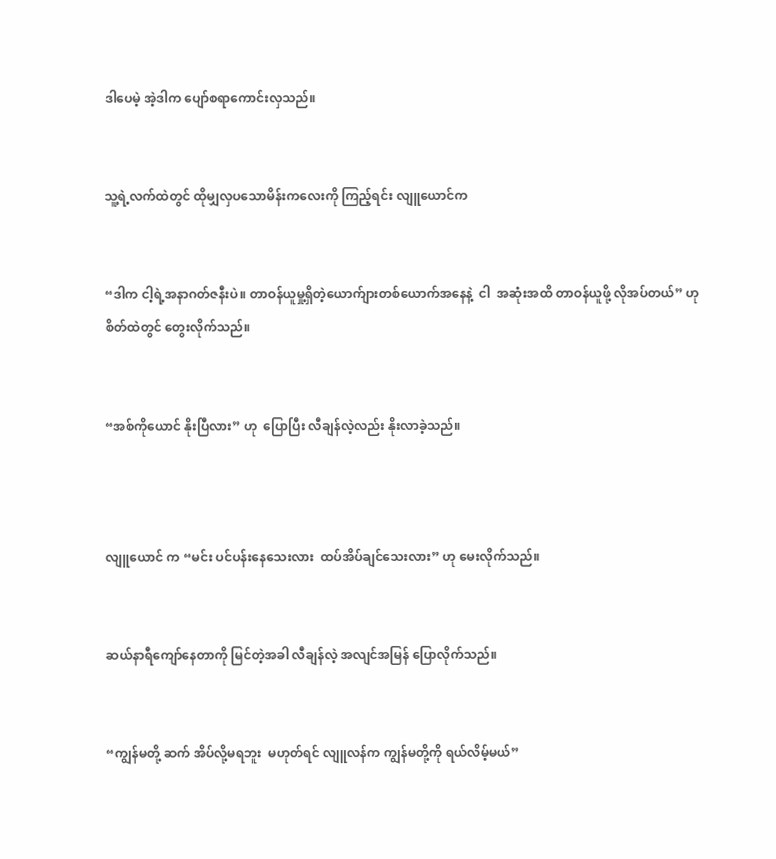ဒါပေမဲ့ အဲ့ဒါက ပျော်စရာကောင်းလှသည်။


သူ့ရဲ့လက်ထဲတွင် ထိုမျှလှပသောမိန်းကလေးကို ကြည့်ရင်း လျူယောင်က


“ဒါက ငါ့ရဲ့အနာဂတ်ဇနီးပဲ။ တာဝန်ယူမှု့ရှိတဲ့ယောက်ျားတစ်ယောက်အနေနဲ့  ငါ  အဆုံးအထိ တာဝန်ယူဖို့ လိုအပ်တယ်” ဟု စိတ်ထဲတွင် တွေးလိုက်သည်။


“အစ်ကိုယောင် နိုးပြီလား” ဟု  ပြောပြီး လီချန်လဲ့လည်း နိုးလာခဲ့သည်။



လျူယောင် က “မင်း ပင်ပန်းနေသေးလား  ထပ်အိပ်ချင်သေးလား” ဟု မေးလိုက်သည်။


ဆယ်နာရီကျော်နေတာကို မြင်တဲ့အခါ လီချန်လဲ့ အလျင်အမြန် ပြောလိုက်သည်။


“ကျွန်မတို့ ဆက် အိပ်လို့မရဘူး  မဟုတ်ရင် လျူလန်က ကျွန်မတို့ကို ရယ်လိမ့်မယ်”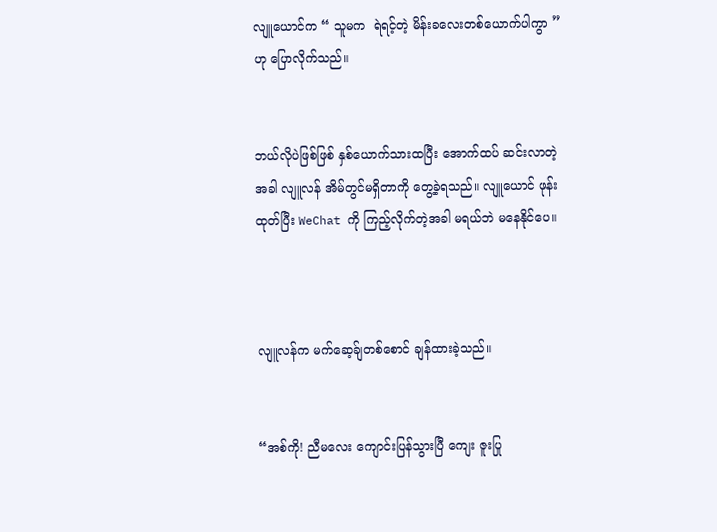လျူယောင်က “ သူမက  ရဲရင့်တဲ့ မိန်းခလေးတစ်ယောက်ပါကွာ ” ဟု ပြောလိုက်သည်။


ဘယ်လိုပဲဖြစ်ဖြစ် နှစ်ယောက်သားထပြီး အောက်ထပ် ဆင်းလာတဲ့အခါ လျူလန် အိမ်တွင်မရှိတာကို တွေ့ခဲ့ရသည်။ လျူယောင် ဖုန်းထုတ်ပြီး WeChat ကို ကြည့်လိုက်တဲ့အခါ မရယ်ဘဲ မနေနိုင်ပေ။



လျူလန်က မက်ဆေ့ခ်ျတစ်စောင် ချန်ထားခဲ့သည်။


“အစ်ကို! ညီမလေး ကျောင်းပြန်သွားပြီ ကျေး ဇူးပြု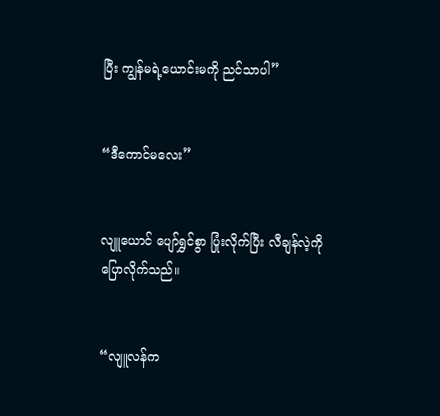ပြီး ကျွန်မရဲ့ယောင်းမကို ညင်သာပါ”


“ဒီကောင်မလေး”


လျူယောင် ပျော်ရွှင်စွာ ပြုံးလိုက်ပြီး လီချန်လဲ့ကို  ပြောလိုက်သည်။


“လျူလန်က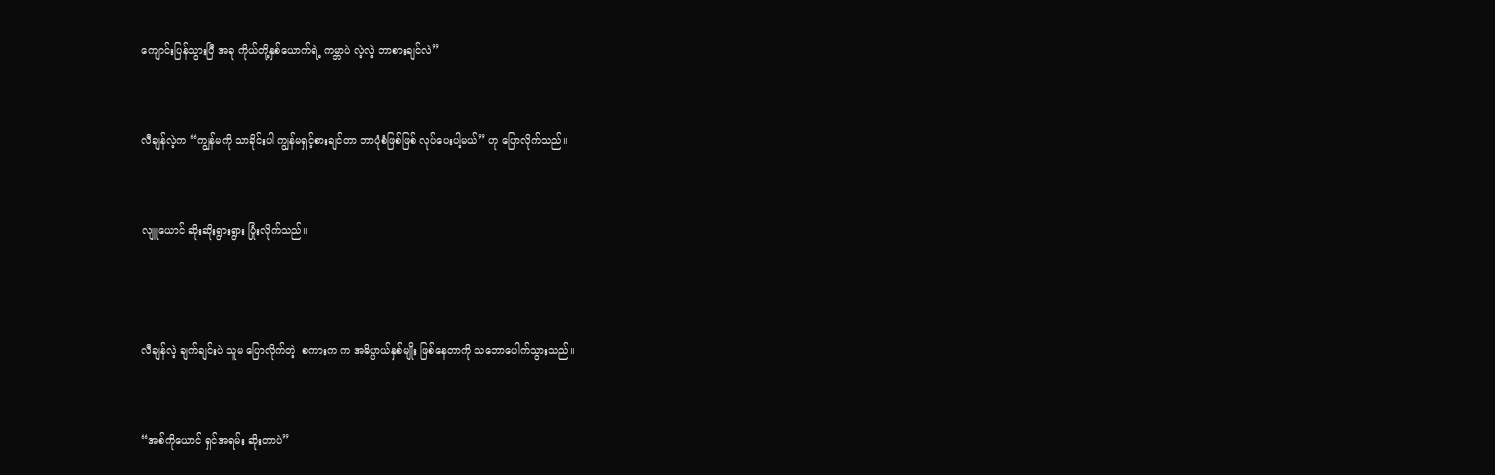ကျောင်းပြန်သွားပြီ အခု ကိုယ်တို့နှစ်ယောက်ရဲ့ ကမ္ဘာပဲ လဲ့လဲ့ ဘာစားချင်လဲ”


လီချန်လဲ့က “ကျွန်မကို သာခိုင်းပါ ကျွန်မရှင့်စားချင်တာ ဘာပုံစံဖြစ်ဖြစ် လုပ်ပေးပါ့မယ်” ဟု ပြောလိုက်သည်။


လျူယောင် ဆိုးဆိုးရွားရွား ပြုံးလိုက်သည်။



လီချန်လဲ့ ချက်ချင်းပဲ သူမ ပြောလိုက်တဲ့  စကားက က အဓိပ္ပာယ်နှစ်မျိုး ဖြစ်နေတာကို သဘောပေါက်သွားသည်။


“အစ်ကိုယောင် ရှင်အရမ်း ဆိုးတာပဲ”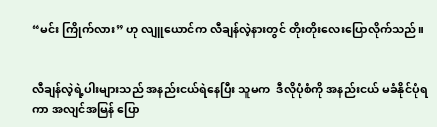“မင်း ကြိုက်လား” ဟု လျူယောင်က လီချန်လဲ့နားတွင် တိုးတိုးလေးပြောလိုက်သည်။


လီချန်လဲ့ရဲ့ပါးများသည် အနည်းငယ်ရဲနေပြီး သူမက  ဒီလိုပုံစံကို အနည်းငယ် မခံနိုင်ပုံရကာ အလျင်အမြန် ပြော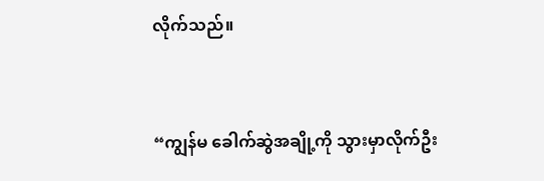လိုက်သည်။


“ကျွန်မ ခေါက်ဆွဲအချို့ကို သွားမှာလိုက်ဦး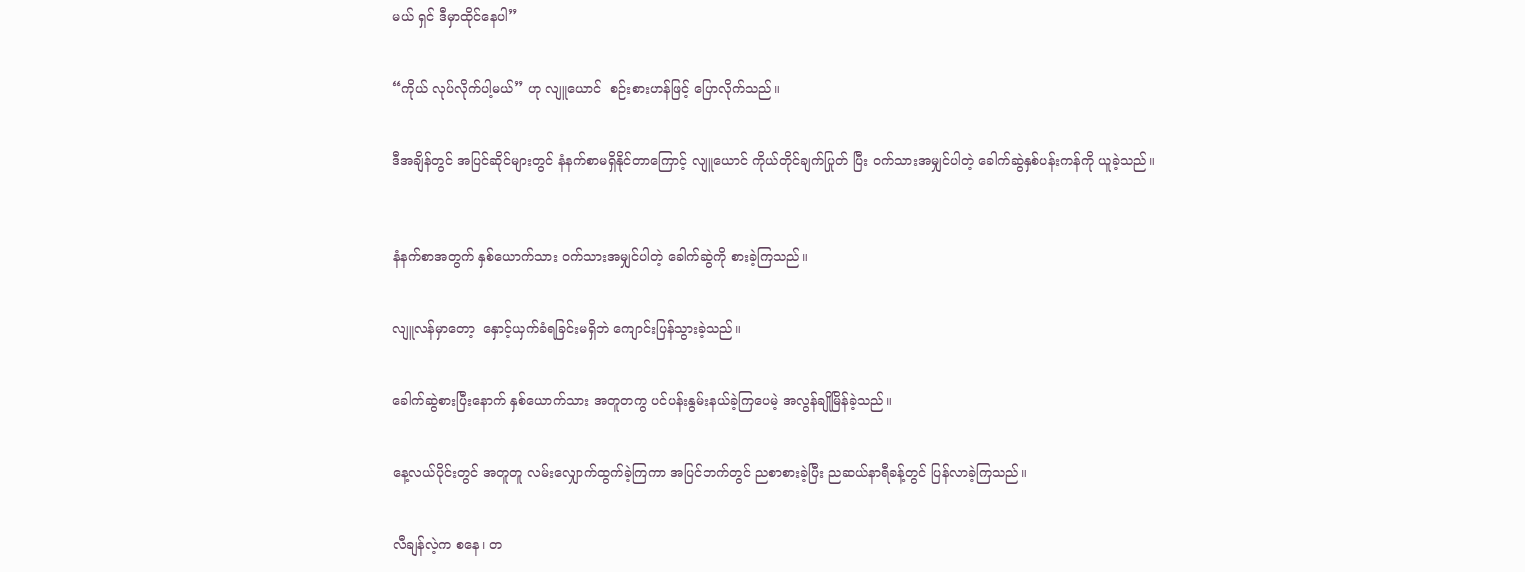မယ် ရှင် ဒီမှာထိုင်နေပါ”


“ကိုယ် လုပ်လိုက်ပါ့မယ်” ဟု လျူယောင်  စဉ်းစားဟန်ဖြင့် ပြောလိုက်သည်။


ဒီအချိန်တွင် အပြင်ဆိုင်များတွင် နံနက်စာမရှိနိုင်တာကြောင့် လျူယောင် ကိုယ်တိုင်ချက်ပြုတ် ပြီး ဝက်သားအမျှင်ပါတဲ့ ခေါက်ဆွဲနှစ်ပန်းကန်ကို ယူခဲ့သည်။



နံနက်စာအတွက် နှစ်ယောက်သား ဝက်သားအမျှင်ပါတဲ့ ခေါက်ဆွဲကို စားခဲ့ကြသည်။


လျူလန်မှာတော့  နှောင့်ယှက်ခံရခြင်းမရှိဘဲ ကျောင်းပြန်သွားခဲ့သည်။


ခေါက်ဆွဲစားပြီးနောက် နှစ်ယောက်သား အတူတကွ ပင်ပန်းနွမ်းနယ်ခဲ့ကြပေမဲ့ အလွန်ချိုမြိန်ခဲ့သည်။


နေ့လယ်ပိုင်းတွင် အတူတူ လမ်းလျှောက်ထွက်ခဲ့ကြကာ အပြင်ဘက်တွင် ညစာစားခဲ့ပြီး ညဆယ်နာရီခန့်တွင် ပြန်လာခဲ့ကြသည်။


လီချန်လဲ့က စနေ၊ တ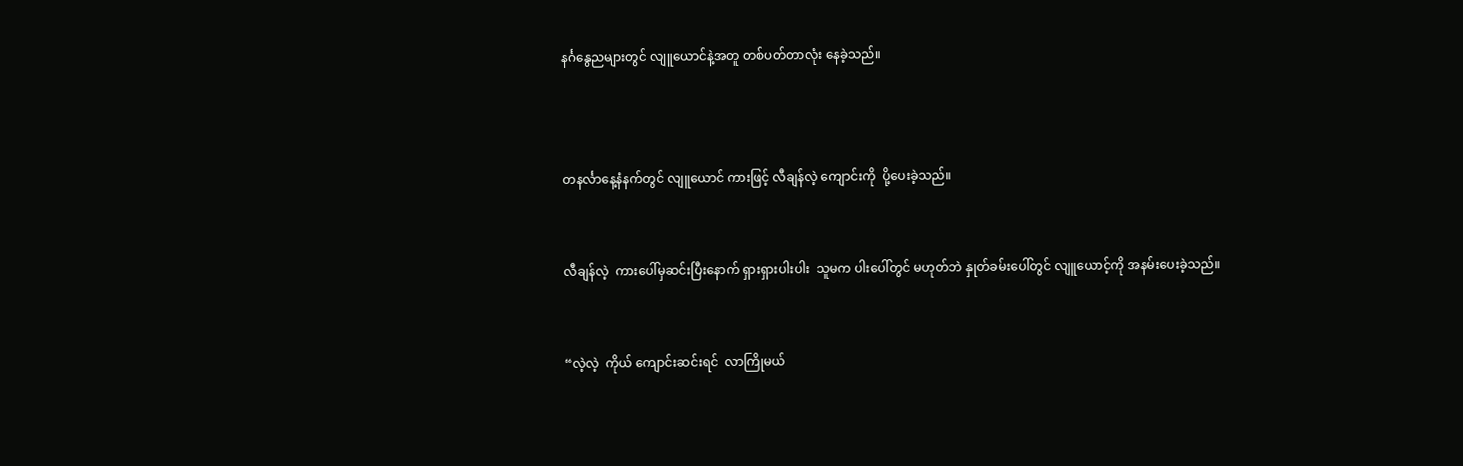နင်္ဂနွေညများတွင် လျူယောင်နဲ့အတူ တစ်ပတ်တာလုံး နေခဲ့သည်။



တနင်္လာနေ့နံနက်တွင် လျူယောင် ကားဖြင့် လီချန်လဲ့ ကျောင်းကို  ပို့ပေးခဲ့သည်။


လီချန်လဲ့  ကားပေါ်မှဆင်းပြီးနောက် ရှားရှားပါးပါး  သူမက ပါးပေါ်တွင် မဟုတ်ဘဲ နှုတ်ခမ်းပေါ်တွင် လျူယောင့်ကို အနမ်းပေးခဲ့သည်။


“လဲ့လဲ့  ကိုယ် ကျောင်းဆင်းရင်  လာကြိုမယ်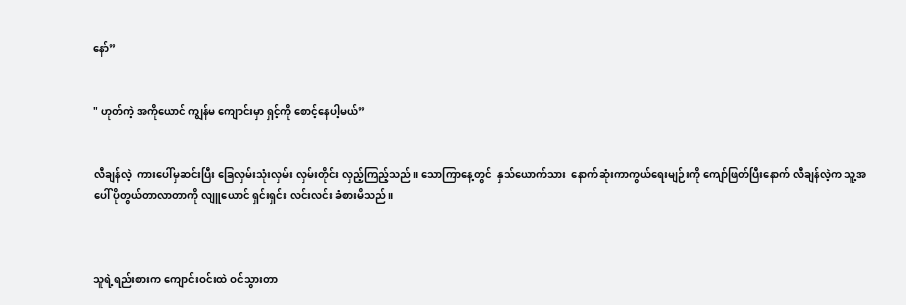နော်”


" ဟုတ်ကဲ့ အကိုယောင် ကျွန်မ ကျောင်းမှာ ရှင့်ကို စောင့်နေပါ့မယ်”


လီချန်လဲ့  ကားပေါ်မှဆင်းပြီး ခြေလှမ်းသုံးလှမ်း လှမ်းတိုင်း လှည့်ကြည့်သည်။ သောကြာနေ့တွင်  နှသ်ယောက်သား  နောက်ဆုံးကာကွယ်ရေးမျဉ်းကို ကျော်ဖြတ်ပြီးနောက် လီချန်လဲ့က သူ့အပေါ် ပိုတွယ်တာလာတာကို လျူယောင် ရှင်းရှင်း လင်းလင်း ခံစားမိသည်။



သူရဲ့ရည်းစားက ကျောင်းဝင်းထဲ ဝင်သွားတာ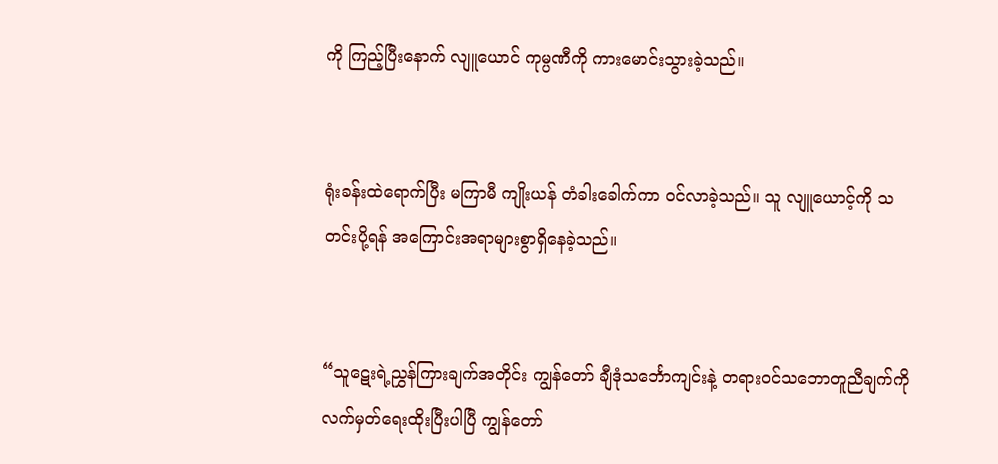ကို ကြည့်ပြီးနောက် လျူယောင် ကုမ္ပဏီကို ကားမောင်းသွားခဲ့သည်။


ရုံးခန်းထဲရောက်ပြီး မကြာမီ ကျိုးယန် တံခါးခေါက်ကာ ဝင်လာခဲ့သည်။ သူ လျူယောင့်ကို သတင်းပို့ရန် အကြောင်းအရာများစွာရှိနေခဲ့သည်။


“သူဋေးရဲ့ညွှန်ကြားချက်အတိုင်း ကျွန်တော် ချီဒုံသင်္ဘောကျင်းနဲ့ တရားဝင်သဘောတူညီချက်ကို လက်မှတ်ရေးထိုးပြီးပါပြီ ကျွန်တော်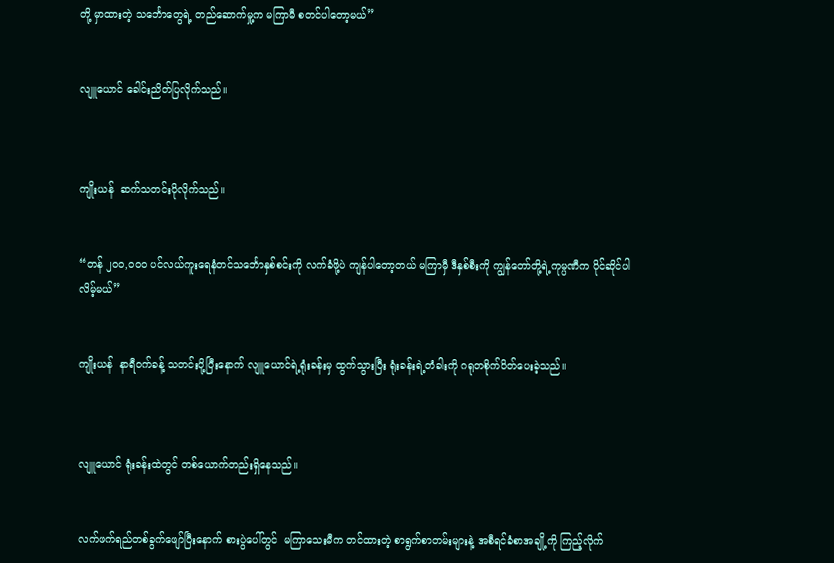တို့ မှာထားတဲ့ သင်္ဘောတွေရဲ့ တည်ဆောက်မှု့က မကြာမီ စတင်ပါတော့မယ်”


လျူယောင် ခေါင်းညိတ်ပြလိုက်သည်။



ကျိုးယန်  ဆက်သတင်းပိုလိုက်သည်။


“တန် ၂၀၀,၀၀၀ ပင်လယ်ကူးရေနံတင်သင်္ဘောနှစ်စင်းကို လက်ခံဖို့ပဲ ကျန်ပါတော့တယ် မကြာမှီ ဒီနှစ်စီးကို ကျွန်တော်တို့ရဲ့ကုမ္ပဏီက ပိုင်ဆိုင်ပါလိမ့်မယ်”


ကျိုးယန်  နာရီဝက်ခန့် သတင်းပို့ပြီးနောက် လျူယောင်ရဲ့ရုံးခန်းမှ ထွက်သွားပြီး ရုံးခန်းရဲ့တံခါးကို ဂရုတစိုက်ပိတ်ပေးခဲ့သည်။



လျူယောင် ရုံးခန်းထဲတွင် တစ်ယောက်တည်းရှိနေသည်။


လက်ဖက်ရည်တစ်ခွက်ဖျော်ပြီးနောက် စားပွဲပေါ်တွင်  မကြာသေးမီက တင်ထားတဲ့ စာရွက်စာတမ်းများနဲ့ အစီရင်ခံစာအချို့ကို ကြည့်လိုက်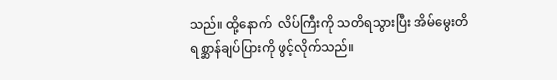သည်။ ထို့နောက်  လိပ်ကြီးကို သတိရသွားပြီး အိမ်မွေးတိရစ္ဆာန်ချပ်ပြားကို ဖွင့်လိုက်သည်။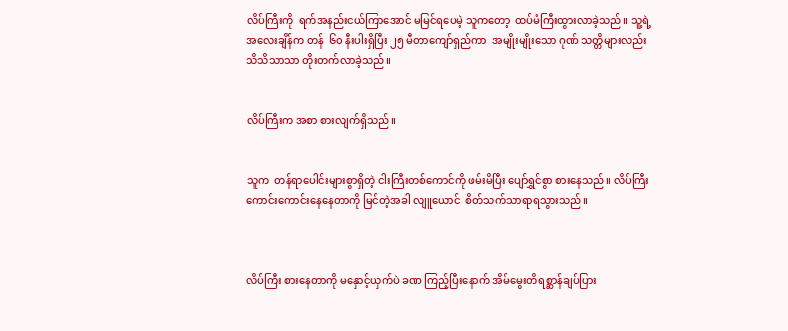လိပ်ကြီးကို  ရက်အနည်းငယ်ကြာအောင် မမြင်ရပေမဲ့ သူကတော့  ထပ်မံကြီးထွားလာခဲ့သည်။ သူ့ရဲ့အလေးချိန်က တန်  ၆၀ နီးပါးရှိပြီး ၂၅ မီတာကျော်ရှည်ကာ  အမျိုးမျိုးသော ဂုဏ် သတ္တိများလည်း သိသိသာသာ တိုးတက်လာခဲ့သည်။


လိပ်ကြီးက အစာ စားလျက်ရှိသည်။


သူက  တန်ရာပေါင်းများစွာရှိတဲ့ ငါးကြီးတစ်ကောင်ကို ဖမ်းမိပြီး ပျော်ရွှင်စွာ စားနေသည်။ လိပ်ကြီး ကောင်းကောင်းနေနေတာကို မြင်တဲ့အခါ လျူယောင်  စိတ်သက်သာရာရသွားသည်။



လိပ်ကြီး စားနေတာကို မနှောင့်ယှက်ပဲ ခဏ ကြည့်ပြီးနောက် အိမ်မွေးတိရစ္ဆာန်ချပ်ပြား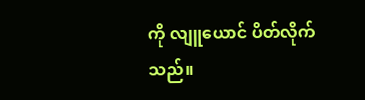ကို လျူယောင် ပိတ်လိုက်သည်။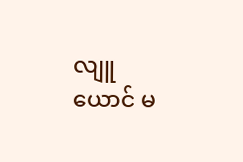လျူယောင် မ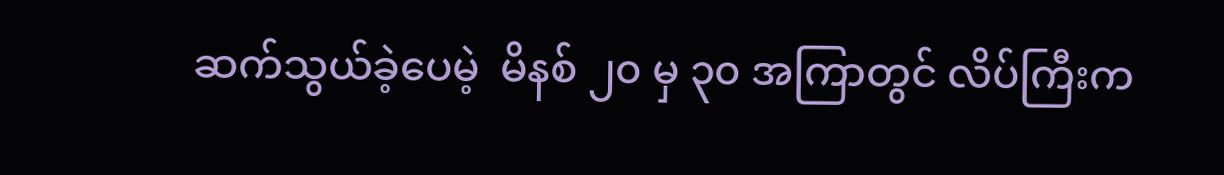ဆက်သွယ်ခဲ့ပေမဲ့  မိနစ် ၂၀ မှ ၃၀ အကြာတွင် လိပ်ကြီးက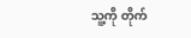သူ့ကို တိုက်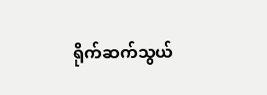ရိုက်ဆက်သွယ်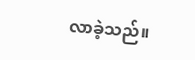လာခဲ့သည်။